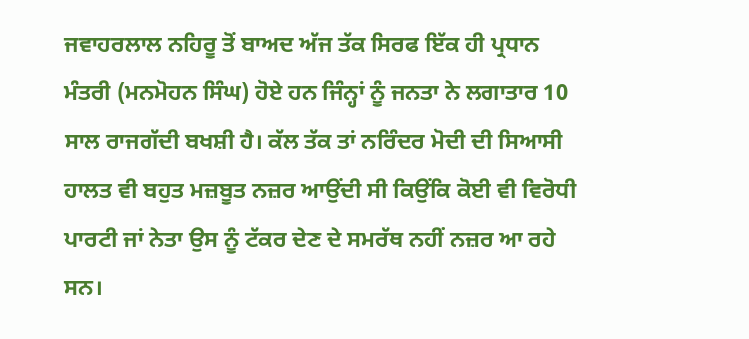ਜਵਾਹਰਲਾਲ ਨਹਿਰੂ ਤੋਂ ਬਾਅਦ ਅੱਜ ਤੱਕ ਸਿਰਫ ਇੱਕ ਹੀ ਪ੍ਰਧਾਨ ਮੰਤਰੀ (ਮਨਮੋਹਨ ਸਿੰਘ) ਹੋਏ ਹਨ ਜਿੰਨ੍ਹਾਂ ਨੂੰ ਜਨਤਾ ਨੇ ਲਗਾਤਾਰ 10 ਸਾਲ ਰਾਜਗੱਦੀ ਬਖਸ਼ੀ ਹੈ। ਕੱਲ ਤੱਕ ਤਾਂ ਨਰਿੰਦਰ ਮੋਦੀ ਦੀ ਸਿਆਸੀ ਹਾਲਤ ਵੀ ਬਹੁਤ ਮਜ਼ਬੂਤ ਨਜ਼ਰ ਆਉਂਦੀ ਸੀ ਕਿਉਂਕਿ ਕੋਈ ਵੀ ਵਿਰੋਧੀ ਪਾਰਟੀ ਜਾਂ ਨੇਤਾ ਉਸ ਨੂੰ ਟੱਕਰ ਦੇਣ ਦੇ ਸਮਰੱਥ ਨਹੀਂ ਨਜ਼ਰ ਆ ਰਹੇ ਸਨ।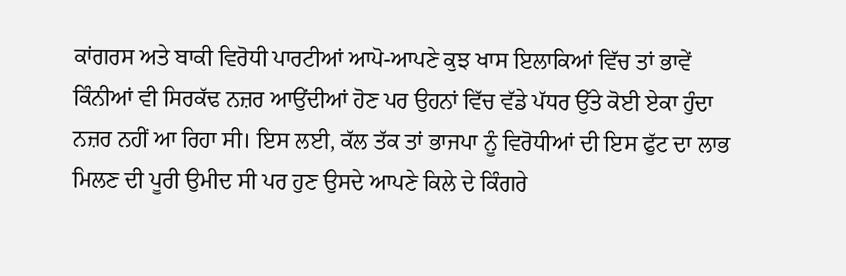ਕਾਂਗਰਸ ਅਤੇ ਬਾਕੀ ਵਿਰੋਧੀ ਪਾਰਟੀਆਂ ਆਪੋ-ਆਪਣੇ ਕੁਝ ਖਾਸ ਇਲਾਕਿਆਂ ਵਿੱਚ ਤਾਂ ਭਾਵੇਂ ਕਿੰਨੀਆਂ ਵੀ ਸਿਰਕੱਢ ਨਜ਼ਰ ਆਉਂਦੀਆਂ ਹੋਣ ਪਰ ਉਹਨਾਂ ਵਿੱਚ ਵੱਡੇ ਪੱਧਰ ਉੱਤੇ ਕੋਈ ਏਕਾ ਹੁੰਦਾ ਨਜ਼ਰ ਨਹੀਂ ਆ ਰਿਹਾ ਸੀ। ਇਸ ਲਈ, ਕੱਲ ਤੱਕ ਤਾਂ ਭਾਜਪਾ ਨੂੰ ਵਿਰੋਧੀਆਂ ਦੀ ਇਸ ਫੁੱਟ ਦਾ ਲਾਭ ਮਿਲਣ ਦੀ ਪੂਰੀ ਉਮੀਦ ਸੀ ਪਰ ਹੁਣ ਉਸਦੇ ਆਪਣੇ ਕਿਲੇ ਦੇ ਕਿੰਗਰੇ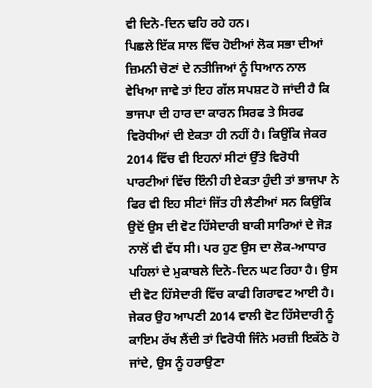ਵੀ ਦਿਨੋ-ਦਿਨ ਢਹਿ ਰਹੇ ਹਨ।
ਪਿਛਲੇ ਇੱਕ ਸਾਲ ਵਿੱਚ ਹੋਈਆਂ ਲੋਕ ਸਭਾ ਦੀਆਂ ਜ਼ਿਮਨੀ ਚੋਣਾਂ ਦੇ ਨਤੀਜਿਆਂ ਨੂੰ ਧਿਆਨ ਨਾਲ ਵੇਖਿਆ ਜਾਵੇ ਤਾਂ ਇਹ ਗੱਲ ਸਪਸ਼ਟ ਹੋ ਜਾਂਦੀ ਹੈ ਕਿ ਭਾਜਪਾ ਦੀ ਹਾਰ ਦਾ ਕਾਰਨ ਸਿਰਫ ਤੇ ਸਿਰਫ ਵਿਰੋਧੀਆਂ ਦੀ ਏਕਤਾ ਹੀ ਨਹੀਂ ਹੈ। ਕਿਉਂਕਿ ਜੇਕਰ 2014 ਵਿੱਚ ਵੀ ਇਹਨਾਂ ਸੀਟਾਂ ਉੱਤੇ ਵਿਰੋਧੀ ਪਾਰਟੀਆਂ ਵਿੱਚ ਇੰਨੀ ਹੀ ਏਕਤਾ ਹੁੰਦੀ ਤਾਂ ਭਾਜਪਾ ਨੇ ਫਿਰ ਵੀ ਇਹ ਸੀਟਾਂ ਜਿੱਤ ਹੀ ਲੈਣੀਆਂ ਸਨ ਕਿਉਂਕਿ ਉਦੋਂ ਉਸ ਦੀ ਵੋਟ ਹਿੱਸੇਦਾਰੀ ਬਾਕੀ ਸਾਰਿਆਂ ਦੇ ਜੋੜ ਨਾਲੋਂ ਵੀ ਵੱਧ ਸੀ। ਪਰ ਹੁਣ ਉਸ ਦਾ ਲੋਕ-ਆਧਾਰ ਪਹਿਲਾਂ ਦੇ ਮੁਕਾਬਲੇ ਦਿਨੋ-ਦਿਨ ਘਟ ਰਿਹਾ ਹੈ। ਉਸ ਦੀ ਵੋਟ ਹਿੱਸੇਦਾਰੀ ਵਿੱਚ ਕਾਫੀ ਗਿਰਾਵਟ ਆਈ ਹੈ। ਜੇਕਰ ਉਹ ਆਪਣੀ 2014 ਵਾਲੀ ਵੋਟ ਹਿੱਸੇਦਾਰੀ ਨੂੰ ਕਾਇਮ ਰੱਖ ਲੈਂਦੀ ਤਾਂ ਵਿਰੋਧੀ ਜਿੰਨੇ ਮਰਜ਼ੀ ਇਕੱਠੇ ਹੋ ਜਾਂਦੇ, ਉਸ ਨੂੰ ਹਰਾਉਣਾ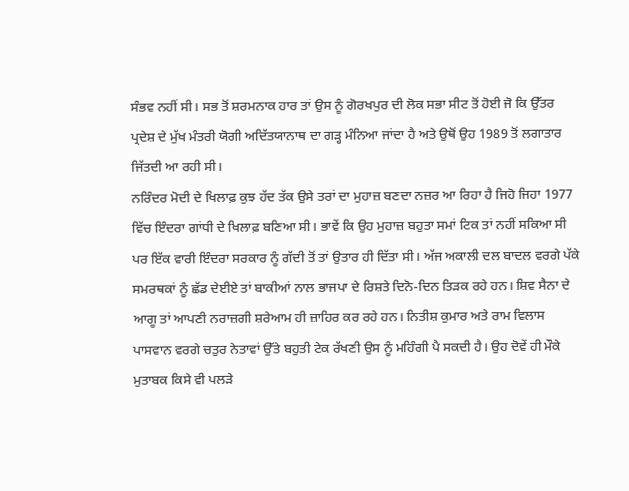ਸੰਭਵ ਨਹੀਂ ਸੀ। ਸਭ ਤੋਂ ਸ਼ਰਮਨਾਕ ਹਾਰ ਤਾਂ ਉਸ ਨੂੰ ਗੋਰਖਪੁਰ ਦੀ ਲੋਕ ਸਭਾ ਸੀਟ ਤੋਂ ਹੋਈ ਜੋ ਕਿ ਉੱਤਰ ਪ੍ਰਦੇਸ਼ ਦੇ ਮੁੱਖ ਮੰਤਰੀ ਯੋਗੀ ਅਦਿੱਤਯਾਨਾਥ ਦਾ ਗੜ੍ਹ ਮੰਨਿਆ ਜਾਂਦਾ ਹੈ ਅਤੇ ਉਥੋਂ ਉਹ 1989 ਤੋਂ ਲਗਾਤਾਰ ਜਿੱਤਦੀ ਆ ਰਹੀ ਸੀ।
ਨਰਿੰਦਰ ਮੋਦੀ ਦੇ ਖਿਲਾਫ਼ ਕੁਝ ਹੱਦ ਤੱਕ ਉਸੇ ਤਰਾਂ ਦਾ ਮੁਹਾਜ਼ ਬਣਦਾ ਨਜ਼ਰ ਆ ਰਿਹਾ ਹੈ ਜਿਹੋ ਜਿਹਾ 1977 ਵਿੱਚ ਇੰਦਰਾ ਗਾਂਧੀ ਦੇ ਖਿਲਾਫ਼ ਬਣਿਆ ਸੀ। ਭਾਵੇਂ ਕਿ ਉਹ ਮੁਹਾਜ਼ ਬਹੁਤਾ ਸਮਾਂ ਟਿਕ ਤਾਂ ਨਹੀਂ ਸਕਿਆ ਸੀ ਪਰ ਇੱਕ ਵਾਰੀ ਇੰਦਰਾ ਸਰਕਾਰ ਨੂੰ ਗੱਦੀ ਤੋਂ ਤਾਂ ਉਤਾਰ ਹੀ ਦਿੱਤਾ ਸੀ। ਅੱਜ ਅਕਾਲੀ ਦਲ ਬਾਦਲ ਵਰਗੇ ਪੱਕੇ ਸਮਰਥਕਾਂ ਨੂੰ ਛੱਡ ਦੇਈਏ ਤਾਂ ਬਾਕੀਆਂ ਨਾਲ ਭਾਜਪਾ ਦੇ ਰਿਸ਼ਤੇ ਦਿਨੋ-ਦਿਨ ਤਿੜਕ ਰਹੇ ਹਨ। ਸ਼ਿਵ ਸੈਨਾ ਦੇ ਆਗੂ ਤਾਂ ਆਪਣੀ ਨਰਾਜ਼ਗੀ ਸ਼ਰੇਆਮ ਹੀ ਜ਼ਾਹਿਰ ਕਰ ਰਹੇ ਹਨ। ਨਿਤੀਸ਼ ਕੁਮਾਰ ਅਤੇ ਰਾਮ ਵਿਲਾਸ ਪਾਸਵਾਨ ਵਰਗੇ ਚਤੁਰ ਨੇਤਾਵਾਂ ਉੱਤੇ ਬਹੁਤੀ ਟੇਕ ਰੱਖਣੀ ਉਸ ਨੂੰ ਮਹਿੰਗੀ ਪੈ ਸਕਦੀ ਹੈ। ਉਹ ਦੋਵੇਂ ਹੀ ਮੌਕੇ ਮੁਤਾਬਕ ਕਿਸੇ ਵੀ ਪਲੜੇ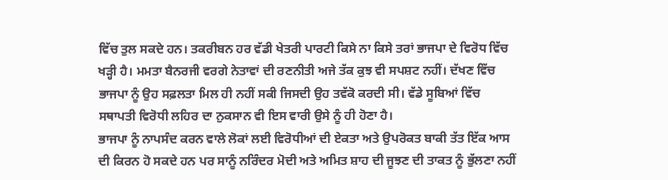ਵਿੱਚ ਤੁਲ ਸਕਦੇ ਹਨ। ਤਕਰੀਬਨ ਹਰ ਵੱਡੀ ਖੇਤਰੀ ਪਾਰਟੀ ਕਿਸੇ ਨਾ ਕਿਸੇ ਤਰਾਂ ਭਾਜਪਾ ਦੇ ਵਿਰੋਧ ਵਿੱਚ ਖੜ੍ਹੀ ਹੈ। ਮਮਤਾ ਬੈਨਰਜੀ ਵਰਗੇ ਨੇਤਾਵਾਂ ਦੀ ਰਣਨੀਤੀ ਅਜੇ ਤੱਕ ਕੁਝ ਵੀ ਸਪਸ਼ਟ ਨਹੀਂ। ਦੱਖਣ ਵਿੱਚ ਭਾਜਪਾ ਨੂੰ ਉਹ ਸਫ਼ਲਤਾ ਮਿਲ ਹੀ ਨਹੀਂ ਸਕੀ ਜਿਸਦੀ ਉਹ ਤਵੱਕੋ ਕਰਦੀ ਸੀ। ਵੱਡੇ ਸੂਬਿਆਂ ਵਿੱਚ ਸਥਾਪਤੀ ਵਿਰੋਧੀ ਲਹਿਰ ਦਾ ਨੁਕਸਾਨ ਵੀ ਇਸ ਵਾਰੀ ਉਸੇ ਨੂੰ ਹੀ ਹੋਣਾ ਹੈ।
ਭਾਜਪਾ ਨੂੰ ਨਾਪਸੰਦ ਕਰਨ ਵਾਲੇ ਲੋਕਾਂ ਲਈ ਵਿਰੋਧੀਆਂ ਦੀ ਏਕਤਾ ਅਤੇ ਉਪਰੋਕਤ ਬਾਕੀ ਤੱਤ ਇੱਕ ਆਸ ਦੀ ਕਿਰਨ ਹੋ ਸਕਦੇ ਹਨ ਪਰ ਸਾਨੂੰ ਨਰਿੰਦਰ ਮੋਦੀ ਅਤੇ ਅਮਿਤ ਸ਼ਾਹ ਦੀ ਜੂਝਣ ਦੀ ਤਾਕਤ ਨੂੰ ਭੁੱਲਣਾ ਨਹੀਂ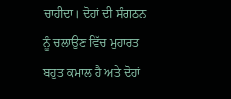ਚਾਹੀਦਾ। ਦੋਹਾਂ ਦੀ ਸੰਗਠਨ ਨੂੰ ਚਲਾਉਣ ਵਿੱਚ ਮੁਹਾਰਤ ਬਹੁਤ ਕਮਾਲ ਹੈ ਅਤੇ ਦੋਹਾਂ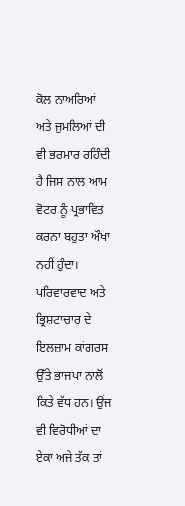ਕੋਲ ਨਾਅਰਿਆਂ ਅਤੇ ਜੁਮਲਿਆਂ ਦੀ ਵੀ ਭਰਮਾਰ ਰਹਿੰਦੀ ਹੈ ਜਿਸ ਨਾਲ ਆਮ ਵੋਟਰ ਨੂੰ ਪ੍ਰਭਾਵਿਤ ਕਰਨਾ ਬਹੁਤਾ ਔਖਾ ਨਹੀਂ ਹੁੰਦਾ। ਪਰਿਵਾਰਵਾਦ ਅਤੇ ਭ੍ਰਿਸ਼ਟਾਚਾਰ ਦੇ ਇਲਜ਼ਾਮ ਕਾਂਗਰਸ ਉੱਤੇ ਭਾਜਪਾ ਨਾਲੋਂ ਕਿਤੇ ਵੱਧ ਹਨ। ਉਂਜ ਵੀ ਵਿਰੋਧੀਆਂ ਦਾ ਏਕਾ ਅਜੇ ਤੱਕ ਤਾਂ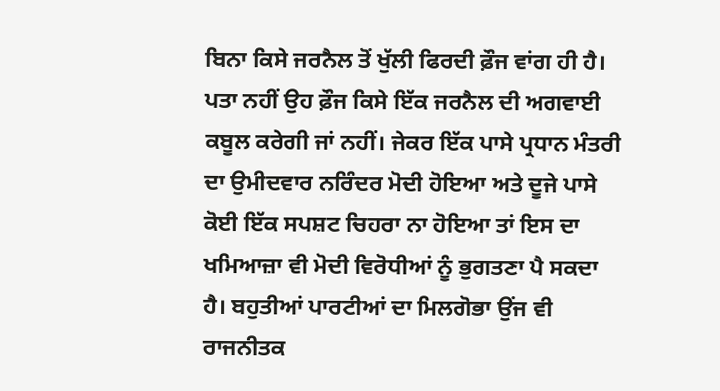ਬਿਨਾ ਕਿਸੇ ਜਰਨੈਲ ਤੋਂ ਖੁੱਲੀ ਫਿਰਦੀ ਫ਼ੌਜ ਵਾਂਗ ਹੀ ਹੈ। ਪਤਾ ਨਹੀਂ ਉਹ ਫ਼ੌਜ ਕਿਸੇ ਇੱਕ ਜਰਨੈਲ ਦੀ ਅਗਵਾਈ ਕਬੂਲ ਕਰੇਗੀ ਜਾਂ ਨਹੀਂ। ਜੇਕਰ ਇੱਕ ਪਾਸੇ ਪ੍ਰਧਾਨ ਮੰਤਰੀ ਦਾ ਉਮੀਦਵਾਰ ਨਰਿੰਦਰ ਮੋਦੀ ਹੋਇਆ ਅਤੇ ਦੂਜੇ ਪਾਸੇ ਕੋਈ ਇੱਕ ਸਪਸ਼ਟ ਚਿਹਰਾ ਨਾ ਹੋਇਆ ਤਾਂ ਇਸ ਦਾ ਖਮਿਆਜ਼ਾ ਵੀ ਮੋਦੀ ਵਿਰੋਧੀਆਂ ਨੂੰ ਭੁਗਤਣਾ ਪੈ ਸਕਦਾ ਹੈ। ਬਹੁਤੀਆਂ ਪਾਰਟੀਆਂ ਦਾ ਮਿਲਗੋਭਾ ਉਂਜ ਵੀ ਰਾਜਨੀਤਕ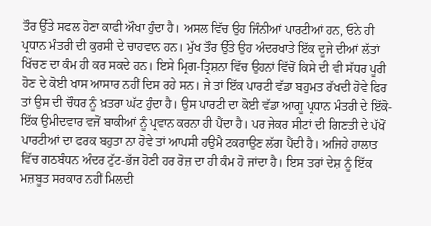ਤੌਰ ਉੱਤੇ ਸਫਲ ਹੋਣਾ ਕਾਫੀ ਔਖਾ ਹੁੰਦਾ ਹੈ। ਅਸਲ ਵਿੱਚ ਉਹ ਜਿੰਨੀਆਂ ਪਾਰਟੀਆਂ ਹਨ, ਓਨੇ ਹੀ ਪ੍ਰਧਾਨ ਮੰਤਰੀ ਦੀ ਕੁਰਸੀ ਦੇ ਚਾਹਵਾਨ ਹਨ। ਮੁੱਖ ਤੌਰ ਉੱਤੇ ਉਹ ਅੰਦਰਖਾਤੇ ਇੱਕ ਦੂਜੇ ਦੀਆਂ ਲੱਤਾਂ ਖਿੱਚਣ ਦਾ ਕੰਮ ਹੀ ਕਰ ਸਕਦੇ ਹਨ। ਇਸੇ ਮ੍ਰਿਗ-ਤ੍ਰਿਸ਼ਨਾ ਵਿੱਚ ਉਹਨਾਂ ਵਿੱਚੋਂ ਕਿਸੇ ਦੀ ਵੀ ਸੱਧਰ ਪੂਰੀ ਹੋਣ ਦੇ ਕੋਈ ਖਾਸ ਆਸਾਰ ਨਹੀਂ ਦਿਸ ਰਹੇ ਸਨ। ਜੇ ਤਾਂ ਇੱਕ ਪਾਰਟੀ ਵੱਡਾ ਬਹੁਮਤ ਰੱਖਦੀ ਹੋਵੇ ਫਿਰ ਤਾਂ ਉਸ ਦੀ ਚੌਧਰ ਨੂੰ ਖ਼ਤਰਾ ਘੱਟ ਹੁੰਦਾ ਹੈ। ਉਸ ਪਾਰਟੀ ਦਾ ਕੋਈ ਵੱਡਾ ਆਗੂ ਪ੍ਰਧਾਨ ਮੰਤਰੀ ਦੇ ਇੱਕੋ-ਇੱਕ ਉਮੀਦਵਾਰ ਵਜੋਂ ਬਾਕੀਆਂ ਨੂੰ ਪ੍ਰਵਾਨ ਕਰਨਾ ਹੀ ਪੈਂਦਾ ਹੈ। ਪਰ ਜੇਕਰ ਸੀਟਾਂ ਦੀ ਗਿਣਤੀ ਦੇ ਪੱਖੋਂ ਪਾਰਟੀਆਂ ਦਾ ਫਰਕ ਬਹੁਤਾ ਨਾ ਹੋਵੇ ਤਾਂ ਆਪਸੀ ਹਉਮੈ ਟਕਰਾਉਣ ਲੱਗ ਪੈਂਦੀ ਹੈ। ਅਜਿਹੇ ਹਾਲਾਤ ਵਿੱਚ ਗਠਬੰਧਨ ਅੰਦਰ ਟੁੱਟ-ਭੱਜ ਹੋਣੀ ਹਰ ਰੋਜ਼ ਦਾ ਹੀ ਕੰਮ ਹੋ ਜਾਂਦਾ ਹੈ। ਇਸ ਤਰਾਂ ਦੇਸ਼ ਨੂੰ ਇੱਕ ਮਜ਼ਬੂਤ ਸਰਕਾਰ ਨਹੀਂ ਮਿਲਦੀ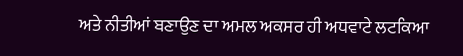ਅਤੇ ਨੀਤੀਆਂ ਬਣਾਉਣ ਦਾ ਅਮਲ ਅਕਸਰ ਹੀ ਅਧਵਾਟੇ ਲਟਕਿਆ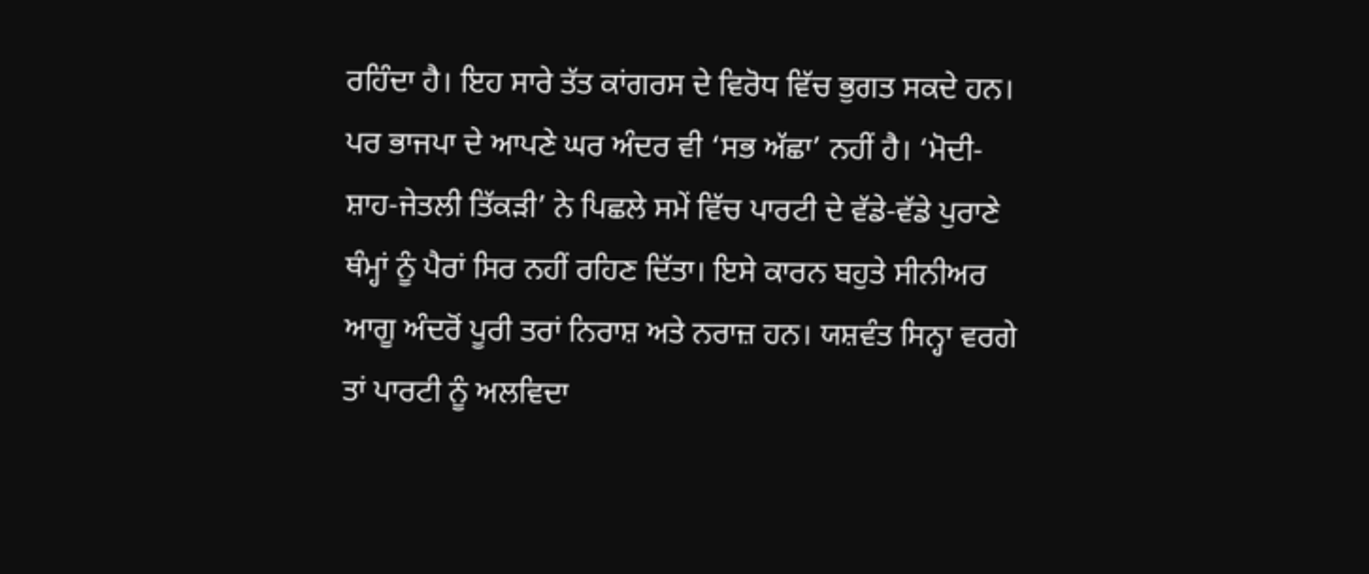ਰਹਿੰਦਾ ਹੈ। ਇਹ ਸਾਰੇ ਤੱਤ ਕਾਂਗਰਸ ਦੇ ਵਿਰੋਧ ਵਿੱਚ ਭੁਗਤ ਸਕਦੇ ਹਨ।
ਪਰ ਭਾਜਪਾ ਦੇ ਆਪਣੇ ਘਰ ਅੰਦਰ ਵੀ ‘ਸਭ ਅੱਛਾ’ ਨਹੀਂ ਹੈ। ‘ਮੋਦੀ-ਸ਼ਾਹ-ਜੇਤਲੀ ਤਿੱਕੜੀ’ ਨੇ ਪਿਛਲੇ ਸਮੇਂ ਵਿੱਚ ਪਾਰਟੀ ਦੇ ਵੱਡੇ-ਵੱਡੇ ਪੁਰਾਣੇ ਥੰਮ੍ਹਾਂ ਨੂੰ ਪੈਰਾਂ ਸਿਰ ਨਹੀਂ ਰਹਿਣ ਦਿੱਤਾ। ਇਸੇ ਕਾਰਨ ਬਹੁਤੇ ਸੀਨੀਅਰ ਆਗੂ ਅੰਦਰੋਂ ਪੂਰੀ ਤਰਾਂ ਨਿਰਾਸ਼ ਅਤੇ ਨਰਾਜ਼ ਹਨ। ਯਸ਼ਵੰਤ ਸਿਨ੍ਹਾ ਵਰਗੇ ਤਾਂ ਪਾਰਟੀ ਨੂੰ ਅਲਵਿਦਾ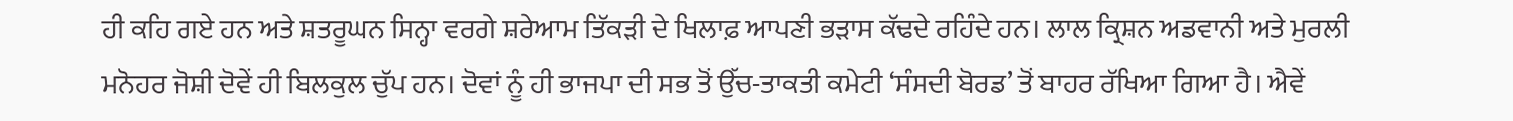ਹੀ ਕਹਿ ਗਏ ਹਨ ਅਤੇ ਸ਼ਤਰੂਘਨ ਸਿਨ੍ਹਾ ਵਰਗੇ ਸ਼ਰੇਆਮ ਤਿੱਕੜੀ ਦੇ ਖਿਲਾਫ਼ ਆਪਣੀ ਭੜਾਸ ਕੱਢਦੇ ਰਹਿੰਦੇ ਹਨ। ਲਾਲ ਕ੍ਰਿਸ਼ਨ ਅਡਵਾਨੀ ਅਤੇ ਮੁਰਲੀ ਮਨੋਹਰ ਜੋਸ਼ੀ ਦੋਵੇਂ ਹੀ ਬਿਲਕੁਲ ਚੁੱਪ ਹਨ। ਦੋਵਾਂ ਨੂੰ ਹੀ ਭਾਜਪਾ ਦੀ ਸਭ ਤੋਂ ਉੱਚ-ਤਾਕਤੀ ਕਮੇਟੀ ‘ਸੰਸਦੀ ਬੋਰਡ’ ਤੋਂ ਬਾਹਰ ਰੱਖਿਆ ਗਿਆ ਹੈ। ਐਵੇਂ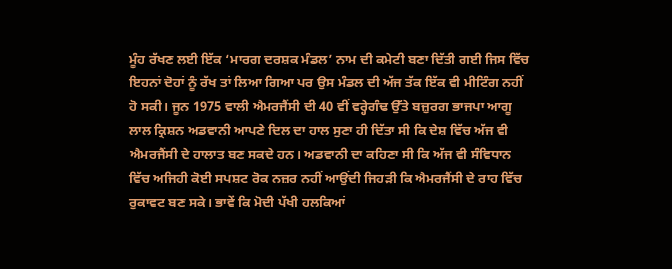ਮੂੰਹ ਰੱਖਣ ਲਈ ਇੱਕ ‘ਮਾਰਗ ਦਰਸ਼ਕ ਮੰਡਲ’ ਨਾਮ ਦੀ ਕਮੇਟੀ ਬਣਾ ਦਿੱਤੀ ਗਈ ਜਿਸ ਵਿੱਚ ਇਹਨਾਂ ਦੋਹਾਂ ਨੂੰ ਰੱਖ ਤਾਂ ਲਿਆ ਗਿਆ ਪਰ ਉਸ ਮੰਡਲ ਦੀ ਅੱਜ ਤੱਕ ਇੱਕ ਵੀ ਮੀਟਿੰਗ ਨਹੀਂ ਹੋ ਸਕੀ। ਜੂਨ 1975 ਵਾਲੀ ਐਮਰਜੈਂਸੀ ਦੀ 40 ਵੀਂ ਵਰ੍ਹੇਗੰਢ ਉੱਤੇ ਬਜ਼ੁਰਗ ਭਾਜਪਾ ਆਗੂ ਲਾਲ ਕ੍ਰਿਸ਼ਨ ਅਡਵਾਨੀ ਆਪਣੇ ਦਿਲ ਦਾ ਹਾਲ ਸੁਣਾ ਹੀ ਦਿੱਤਾ ਸੀ ਕਿ ਦੇਸ਼ ਵਿੱਚ ਅੱਜ ਵੀ ਐਮਰਜੈਂਸੀ ਦੇ ਹਾਲਾਤ ਬਣ ਸਕਦੇ ਹਨ। ਅਡਵਾਨੀ ਦਾ ਕਹਿਣਾ ਸੀ ਕਿ ਅੱਜ ਵੀ ਸੰਵਿਧਾਨ ਵਿੱਚ ਅਜਿਹੀ ਕੋਈ ਸਪਸ਼ਟ ਰੋਕ ਨਜ਼ਰ ਨਹੀਂ ਆਉਂਦੀ ਜਿਹੜੀ ਕਿ ਐਮਰਜੈਂਸੀ ਦੇ ਰਾਹ ਵਿੱਚ ਰੁਕਾਵਟ ਬਣ ਸਕੇ। ਭਾਵੇਂ ਕਿ ਮੋਦੀ ਪੱਖੀ ਹਲਕਿਆਂ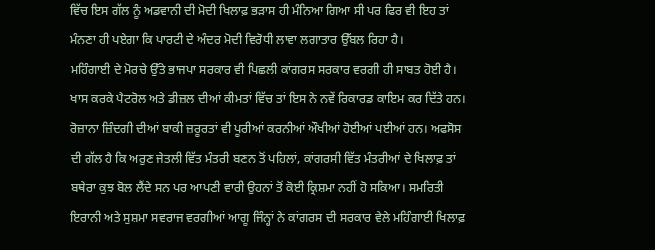ਵਿੱਚ ਇਸ ਗੱਲ ਨੂੰ ਅਡਵਾਨੀ ਦੀ ਮੋਦੀ ਖਿਲਾਫ਼ ਭੜਾਸ ਹੀ ਮੰਨਿਆ ਗਿਆ ਸੀ ਪਰ ਫਿਰ ਵੀ ਇਹ ਤਾਂ ਮੰਨਣਾ ਹੀ ਪਏਗਾ ਕਿ ਪਾਰਟੀ ਦੇ ਅੰਦਰ ਮੋਦੀ ਵਿਰੋਧੀ ਲਾਵਾ ਲਗਾਤਾਰ ਉੱਬਲ ਰਿਹਾ ਹੈ।
ਮਹਿੰਗਾਈ ਦੇ ਮੋਰਚੇ ਉੱਤੇ ਭਾਜਪਾ ਸਰਕਾਰ ਵੀ ਪਿਛਲੀ ਕਾਂਗਰਸ ਸਰਕਾਰ ਵਰਗੀ ਹੀ ਸਾਬਤ ਹੋਈ ਹੈ। ਖਾਸ ਕਰਕੇ ਪੈਟਰੋਲ ਅਤੇ ਡੀਜ਼ਲ ਦੀਆਂ ਕੀਮਤਾਂ ਵਿੱਚ ਤਾਂ ਇਸ ਨੇ ਨਵੇਂ ਰਿਕਾਰਡ ਕਾਇਮ ਕਰ ਦਿੱਤੇ ਹਨ। ਰੋਜ਼ਾਨਾ ਜ਼ਿੰਦਗੀ ਦੀਆਂ ਬਾਕੀ ਜ਼ਰੂਰਤਾਂ ਵੀ ਪੂਰੀਆਂ ਕਰਨੀਆਂ ਔਖੀਆਂ ਹੋਈਆਂ ਪਈਆਂ ਹਨ। ਅਫਸੋਸ ਦੀ ਗੱਲ ਹੈ ਕਿ ਅਰੁਣ ਜੇਤਲੀ ਵਿੱਤ ਮੰਤਰੀ ਬਣਨ ਤੋਂ ਪਹਿਲਾਂ, ਕਾਂਗਰਸੀ ਵਿੱਤ ਮੰਤਰੀਆਂ ਦੇ ਖਿਲਾਫ਼ ਤਾਂ ਬਥੇਰਾ ਕੁਝ ਬੋਲ ਲੈਂਦੇ ਸਨ ਪਰ ਆਪਣੀ ਵਾਰੀ ਉਹਨਾਂ ਤੋਂ ਕੋਈ ਕ੍ਰਿਸ਼ਮਾ ਨਹੀਂ ਹੋ ਸਕਿਆ। ਸਮਰਿਤੀ ਇਰਾਨੀ ਅਤੇ ਸੁਸ਼ਮਾ ਸਵਰਾਜ ਵਰਗੀਆਂ ਆਗੂ ਜਿੰਨ੍ਹਾਂ ਨੇ ਕਾਂਗਰਸ ਦੀ ਸਰਕਾਰ ਵੇਲੇ ਮਹਿੰਗਾਈ ਖਿਲਾਫ਼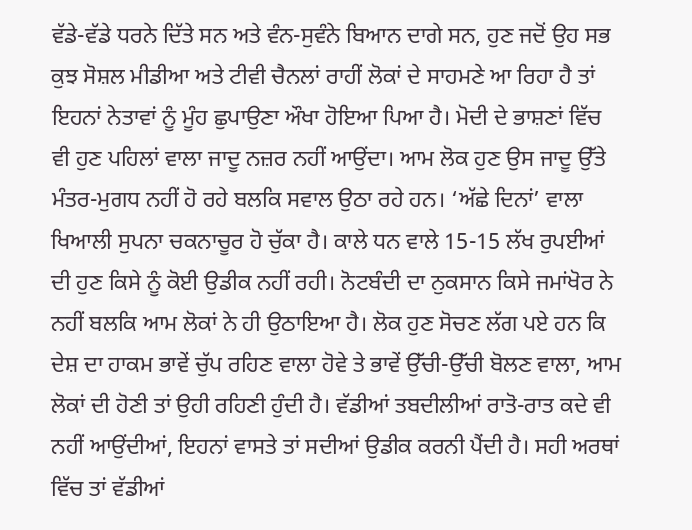ਵੱਡੇ-ਵੱਡੇ ਧਰਨੇ ਦਿੱਤੇ ਸਨ ਅਤੇ ਵੰਨ-ਸੁਵੰਨੇ ਬਿਆਨ ਦਾਗੇ ਸਨ, ਹੁਣ ਜਦੋਂ ਉਹ ਸਭ ਕੁਝ ਸੋਸ਼ਲ ਮੀਡੀਆ ਅਤੇ ਟੀਵੀ ਚੈਨਲਾਂ ਰਾਹੀਂ ਲੋਕਾਂ ਦੇ ਸਾਹਮਣੇ ਆ ਰਿਹਾ ਹੈ ਤਾਂ ਇਹਨਾਂ ਨੇਤਾਵਾਂ ਨੂੰ ਮੂੰਹ ਛੁਪਾਉਣਾ ਔਖਾ ਹੋਇਆ ਪਿਆ ਹੈ। ਮੋਦੀ ਦੇ ਭਾਸ਼ਣਾਂ ਵਿੱਚ ਵੀ ਹੁਣ ਪਹਿਲਾਂ ਵਾਲਾ ਜਾਦੂ ਨਜ਼ਰ ਨਹੀਂ ਆਉਂਦਾ। ਆਮ ਲੋਕ ਹੁਣ ਉਸ ਜਾਦੂ ਉੱਤੇ ਮੰਤਰ-ਮੁਗਧ ਨਹੀਂ ਹੋ ਰਹੇ ਬਲਕਿ ਸਵਾਲ ਉਠਾ ਰਹੇ ਹਨ। ‘ਅੱਛੇ ਦਿਨਾਂ’ ਵਾਲਾ ਖਿਆਲੀ ਸੁਪਨਾ ਚਕਨਾਚੂਰ ਹੋ ਚੁੱਕਾ ਹੈ। ਕਾਲੇ ਧਨ ਵਾਲੇ 15-15 ਲੱਖ ਰੁਪਈਆਂ ਦੀ ਹੁਣ ਕਿਸੇ ਨੂੰ ਕੋਈ ਉਡੀਕ ਨਹੀਂ ਰਹੀ। ਨੋਟਬੰਦੀ ਦਾ ਨੁਕਸਾਨ ਕਿਸੇ ਜਮਾਂਖੋਰ ਨੇ ਨਹੀਂ ਬਲਕਿ ਆਮ ਲੋਕਾਂ ਨੇ ਹੀ ਉਠਾਇਆ ਹੈ। ਲੋਕ ਹੁਣ ਸੋਚਣ ਲੱਗ ਪਏ ਹਨ ਕਿ ਦੇਸ਼ ਦਾ ਹਾਕਮ ਭਾਵੇਂ ਚੁੱਪ ਰਹਿਣ ਵਾਲਾ ਹੋਵੇ ਤੇ ਭਾਵੇਂ ਉੱਚੀ-ਉੱਚੀ ਬੋਲਣ ਵਾਲਾ, ਆਮ ਲੋਕਾਂ ਦੀ ਹੋਣੀ ਤਾਂ ਉਹੀ ਰਹਿਣੀ ਹੁੰਦੀ ਹੈ। ਵੱਡੀਆਂ ਤਬਦੀਲੀਆਂ ਰਾਤੋ-ਰਾਤ ਕਦੇ ਵੀ ਨਹੀਂ ਆਉਂਦੀਆਂ, ਇਹਨਾਂ ਵਾਸਤੇ ਤਾਂ ਸਦੀਆਂ ਉਡੀਕ ਕਰਨੀ ਪੈਂਦੀ ਹੈ। ਸਹੀ ਅਰਥਾਂ ਵਿੱਚ ਤਾਂ ਵੱਡੀਆਂ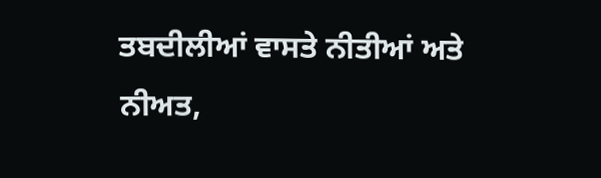ਤਬਦੀਲੀਆਂ ਵਾਸਤੇ ਨੀਤੀਆਂ ਅਤੇ ਨੀਅਤ,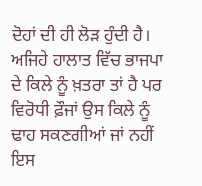ਦੋਹਾਂ ਦੀ ਹੀ ਲੋੜ ਹੁੰਦੀ ਹੈ। ਅਜਿਹੇ ਹਾਲਾਤ ਵਿੱਚ ਭਾਜਪਾ ਦੇ ਕਿਲੇ ਨੂੰ ਖ਼ਤਰਾ ਤਾਂ ਹੈ ਪਰ ਵਿਰੋਧੀ ਫ਼ੌਜਾਂ ਉਸ ਕਿਲੇ ਨੂੰ ਢਾਹ ਸਕਣਗੀਆਂ ਜਾਂ ਨਹੀਂ ਇਸ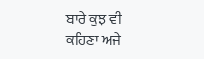ਬਾਰੇ ਕੁਝ ਵੀ ਕਹਿਣਾ ਅਜੇ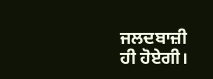ਜਲਦਬਾਜ਼ੀ ਹੀ ਹੋਏਗੀ।